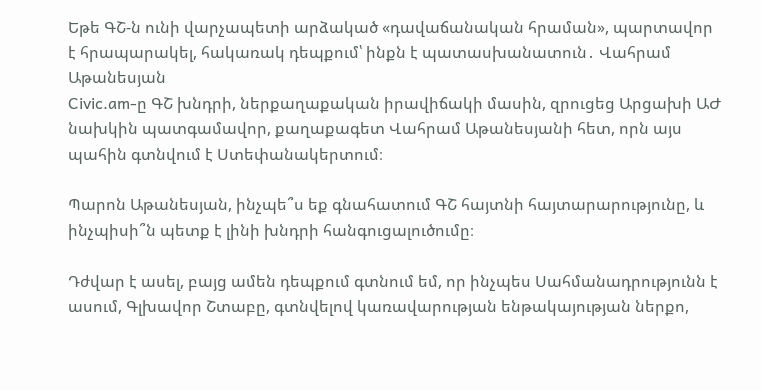Եթե ԳՇ-ն ունի վարչապետի արձակած «դավաճանական հրաման», պարտավոր է հրապարակել, հակառակ դեպքում՝ ինքն է պատասխանատուն․ Վահրամ Աթանեսյան
Civic.am-ը ԳՇ խնդրի, ներքաղաքական իրավիճակի մասին, զրուցեց Արցախի ԱԺ նախկին պատգամավոր, քաղաքագետ Վահրամ Աթանեսյանի հետ, որն այս պահին գտնվում է Ստեփանակերտում։

Պարոն Աթանեսյան, ինչպե՞ս եք գնահատում ԳՇ հայտնի հայտարարությունը, և ինչպիսի՞ն պետք է լինի խնդրի հանգուցալուծումը։

Դժվար է ասել, բայց ամեն դեպքում գտնում եմ, որ ինչպես Սահմանադրությունն է ասում, Գլխավոր Շտաբը, գտնվելով կառավարության ենթակայության ներքո,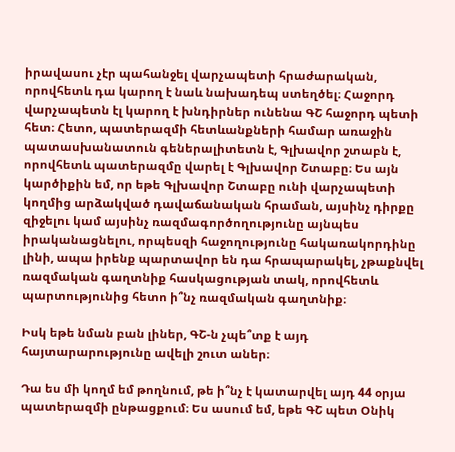իրավասու չէր պահանջել վարչապետի հրաժարական, որովհետև դա կարող է նաև նախադեպ ստեղծել։ Հաջորդ վարչապետն էլ կարող է խնդիրներ ունենա ԳՇ հաջորդ պետի հետ։ Հետո, պատերազմի հետևանքների համար առաջին պատասխանատուն գեներալիտետն է, Գլխավոր շտաբն է, որովհետև պատերազմը վարել է Գլխավոր Շտաբը։ Ես այն կարծիքին եմ, որ եթե Գլխավոր Շտաբը ունի վարչապետի կողմից արձակված դավաճանական հրաման, այսինչ դիրքը զիջելու կամ այսինչ ռազմագործողությունը այնպես իրականացնելու, որպեսզի հաջողությունը հակառակորդինը լինի, ապա իրենք պարտավոր են դա հրապարակել, չթաքնվել ռազմական գաղտնիք հասկացության տակ, որովհետև պարտությունից հետո ի՞նչ ռազմական գաղտնիք։

Իսկ եթե նման բան լիներ, ԳՇ-ն չպե՞տք է այդ հայտարարությունը ավելի շուտ աներ։

Դա ես մի կողմ եմ թողնում, թե ի՞նչ է կատարվել այդ 44 օրյա պատերազմի ընթացքում։ Ես ասում եմ, եթե ԳՇ պետ Օնիկ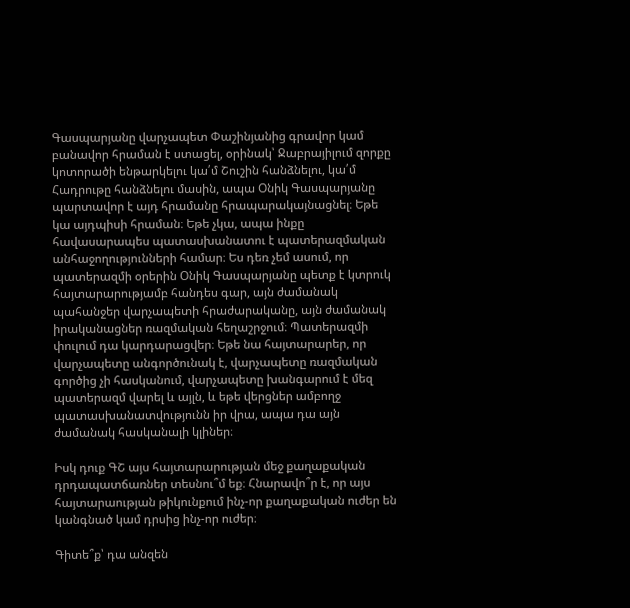Գասպարյանը վարչապետ Փաշինյանից գրավոր կամ բանավոր հրաման է ստացել, օրինակ՝ Ջաբրայիլում զորքը կոտորածի ենթարկելու կա՛մ Շուշին հանձնելու, կա՛մ Հադրութը հանձնելու մասին, ապա Օնիկ Գասպարյանը պարտավոր է այդ հրամանը հրապարակայնացնել։ Եթե կա այդպիսի հրաման։ Եթե չկա, ապա ինքը հավասարապես պատասխանատու է պատերազմական անհաջողությունների համար։ Ես դեռ չեմ ասում, որ պատերազմի օրերին Օնիկ Գասպարյանը պետք է կտրուկ հայտարարությամբ հանդես գար, այն ժամանակ պահանջեր վարչապետի հրաժարականը, այն ժամանակ իրականացներ ռազմական հեղաշրջում։ Պատերազմի փուլում դա կարդարացվեր։ Եթե նա հայտարարեր, որ վարչապետը անգործունակ է, վարչապետը ռազմական գործից չի հասկանում, վարչապետը խանգարում է մեզ պատերազմ վարել և այլն, և եթե վերցներ ամբողջ պատասխանատվությունն իր վրա, ապա դա այն ժամանակ հասկանալի կլիներ։

Իսկ դուք ԳՇ այս հայտարարության մեջ քաղաքական դրդապատճառներ տեսնու՞մ եք։ Հնարավո՞ր է, որ այս հայտարաության թիկունքում ինչ-որ քաղաքական ուժեր են կանգնած կամ դրսից ինչ-որ ուժեր։

Գիտե՞ք՝ դա անզեն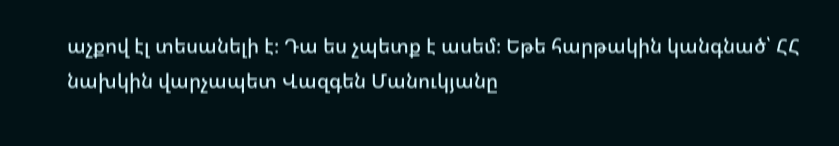աչքով էլ տեսանելի է։ Դա ես չպետք է ասեմ։ Եթե հարթակին կանգնած՝ ՀՀ նախկին վարչապետ Վազգեն Մանուկյանը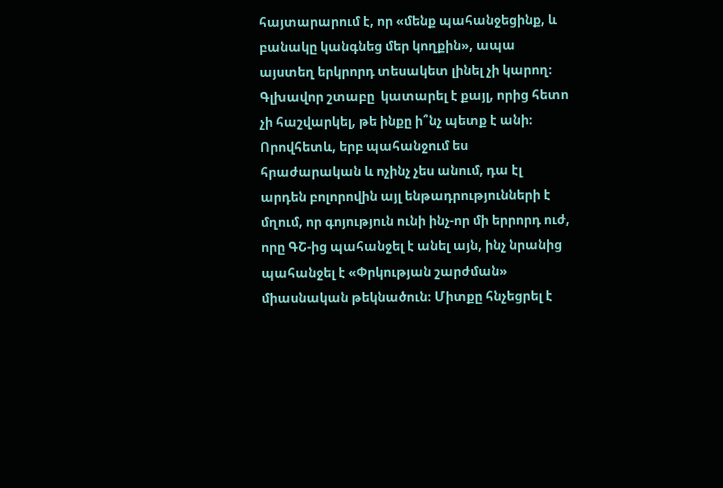հայտարարում է, որ «մենք պահանջեցինք, և բանակը կանգնեց մեր կողքին», ապա այստեղ երկրորդ տեսակետ լինել չի կարող։ Գլխավոր շտաբը  կատարել է քայլ, որից հետո չի հաշվարկել, թե ինքը ի՞նչ պետք է անի։ Որովհետև, երբ պահանջում ես հրաժարական և ոչինչ չես անում, դա էլ արդեն բոլորովին այլ ենթադրությունների է մղում, որ գոյություն ունի ինչ-որ մի երրորդ ուժ, որը ԳՇ-ից պահանջել է անել այն, ինչ նրանից պահանջել է «Փրկության շարժման» միասնական թեկնածուն։ Միտքը հնչեցրել է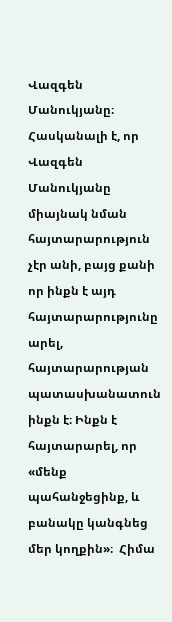Վազգեն Մանուկյանը։ Հասկանալի է, որ Վազգեն Մանուկյանը միայնակ նման հայտարարություն չէր անի, բայց քանի որ ինքն է այդ հայտարարությունը արել, հայտարարության պատասխանատուն ինքն է։ Ինքն է հայտարարել, որ «մենք պահանջեցինք, և բանակը կանգնեց մեր կողքին»։  Հիմա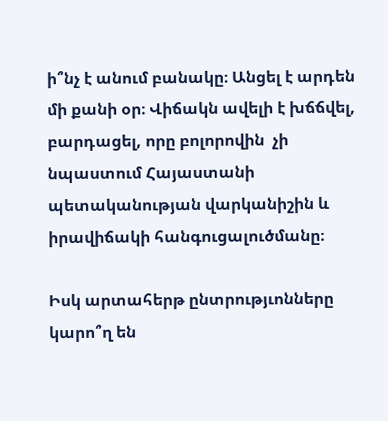ի՞նչ է անում բանակը։ Անցել է արդեն մի քանի օր։ Վիճակն ավելի է խճճվել, բարդացել, որը բոլորովին  չի նպաստում Հայաստանի պետականության վարկանիշին և իրավիճակի հանգուցալուծմանը։

Իսկ արտահերթ ընտրությւոնները կարո՞ղ են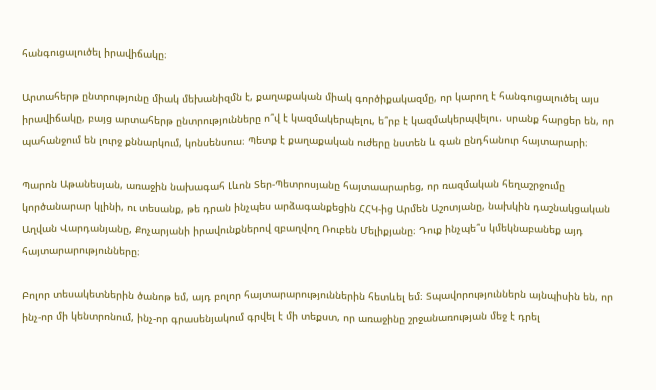հանգուցալուծել իրավիճակը։

Արտահերթ ընտրությունը միակ մեխանիզմն է, քաղաքական միակ գործիքակազմը, որ կարող է հանգուցալուծել այս իրավիճակը, բայց արտահերթ ընտրությունները ո՞վ է կազմակերպելու, ե՞րբ է կազմակերպվելու․ սրանք հարցեր են, որ պահանջում են լուրջ քննարկում, կոնսենսուս։ Պետք է քաղաքական ուժերը նստեն և գան ընդհանուր հայտարարի։

Պարոն Աթանեսյան, առաջին նախագահ Լևոն Տեր-Պետրոսյանը հայտաարարեց, որ ռազմական հեղաշրջումը կործանարար կլինի, ու տեսանք, թե դրան ինչպես արձագանքեցին ՀՀԿ-ից Արմեն Աշոտյանը, նախկին դաշնակցական Աղվան Վարդանյանը, Քոչարյանի իրավունքներով զբաղվող Ռուբեն Մելիքյանը։ Դուք ինչպե՞ս կմեկնաբանեք այդ հայտարարությունները։

Բոլոր տեսակետներին ծանոթ եմ, այդ բոլոր հայտարարություններին հետևել եմ։ Տպավորություններն այնպիսին են, որ ինչ-որ մի կենտրոնում, ինչ-որ գրասենյակում գրվել է մի տեքստ, որ առաջինը շրջանառության մեջ է դրել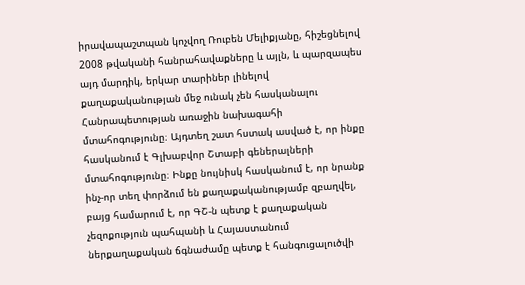իրավապաշտպան կոչվող Ռուբեն Մելիքյանը, հիշեցնելով 2008 թվականի հանրահավաքները և այլն, և պարզապես այդ մարդիկ, երկար տարիներ լինելով քաղաքականության մեջ ունակ չեն հասկանալու Հանրապետության առաջին նախագահի մտահոգությունը։ Այդտեղ շատ հստակ ասված է, որ ինքը հասկանում է Գլխաբվոր Շտաբի գեներալների մտահոգությունը։ Ինքը նույնիսկ հասկանում է, որ նրանք ինչ-որ տեղ փորձում են քաղաքականությամբ զբաղվել, բայց համարում է, որ ԳՇ-ն պետք է քաղաքական չեզոքություն պահպանի և Հայաստանում ներքաղաքական ճգնաժամը պետք է հանգուցալուծվի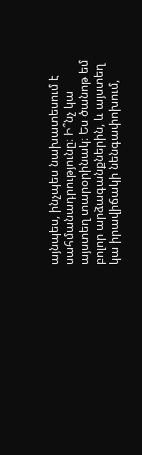այնպես, ինչպես նախատեսում է սահմանադրությունը։ Ի՞նչ կա այստեղ տարօրինակ։ Ես ծանոթ եմ բոլոր արձագանքներին, և այստեղ կա իրավիճակի նենգափոխում,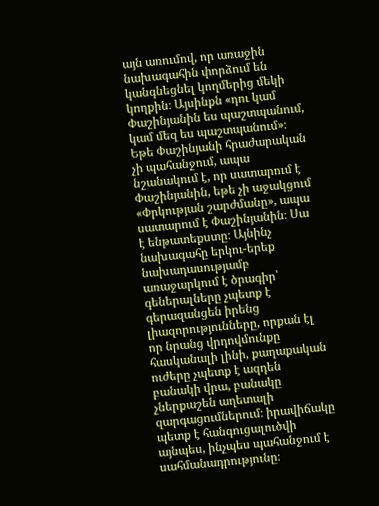այն առումով, որ առաջին նախագահին փորձում են կանգնեցնել կողմերից մեկի կողքին։ Այսինքն «դու կամ Փաշինյանին ես պաշտպանում, կամ մեզ ես պաշտպանում»։ Եթե Փաշինյանի հրաժարական չի պահանջում, ապա նշանակում է, որ սատարում է Փաշինյանին, եթե չի աջակցում «Փրկության շարժմանը», ապա սատարում է Փաշինյանին։ Սա է ենթատեքստը։ Այնինչ նախագահը երկու-երեք նախադասությամբ առաջարկում է ծրագիր՝ գեներալները չպետք է գերազանցեն իրենց լիազորությունները, որքան էլ որ նրանց վրդովմունքը հասկանալի լինի, քաղաքական ուժերը չպետք է ազդեն բանակի վրա, բանակը չներքաշեն աղետալի զարգացումներում։ իրավիճակը պետք է հանգուցալուծվի այնպես, ինչպես պահանջում է սահմանադրությունը։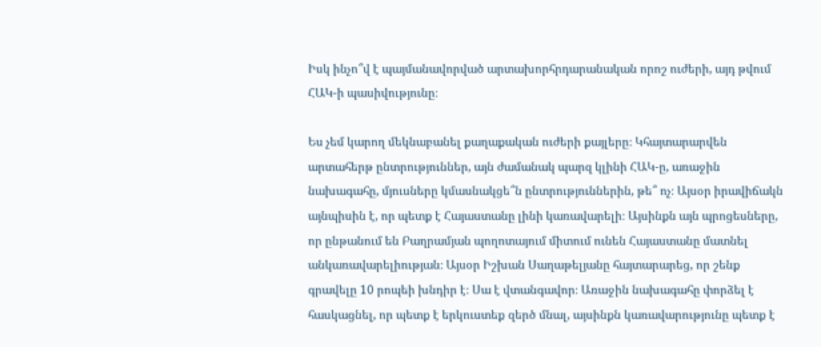Իսկ ինչո՞վ է պայմանավորված արտախորհրդարանական որոշ ուժերի, այդ թվում ՀԱԿ-ի պասիվությունը։

Ես չեմ կարող մեկնաբանել քաղաքական ուժերի քայլերը։ Կհայտարարվեն արտահերթ ընտրություններ, այն ժամանակ պարզ կլինի ՀԱԿ-ը, առաջին նախագահը, մյուսները կմասնակցե՞ն ընտրություններին, թե՞ ոչ։ Այսօր իրավիճակն այնպիսին է, որ պետք է Հայաստանը լինի կառավարելի։ Այսինքն այն պրոցեսները, որ ընթանում են Բաղրամյան պողոտայում միտում ունեն Հայաստանը մատնել անկառավարելիության։ Այսօր Իշխան Սաղաթելյանը հայտարարեց, որ շենք գրավելը 10 րոպեի խնդիր է։ Սա է վտանգավոր։ Առաջին նախագահը փորձել է հասկացնել, որ պետք է երկուստեք զերծ մնալ, այսինքն կառավարությունը պետք է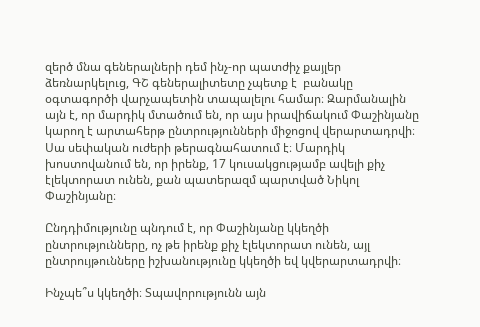զերծ մնա գեներալների դեմ ինչ-որ պատժիչ քայլեր ձեռնարկելուց, ԳՇ գեներալիտետը չպետք է  բանակը օգտագործի վարչապետին տապալելու համար։ Զարմանալին այն է, որ մարդիկ մտածում են, որ այս իրավիճակում Փաշինյանը կարող է արտահերթ ընտրությունների միջոցով վերարտադրվի։ Սա սեփական ուժերի թերագնահատում է։ Մարդիկ խոստովանում են, որ իրենք, 17 կուսակցությամբ ավելի քիչ էլեկտորատ ունեն, քան պատերազմ պարտված Նիկոլ Փաշինյանը։

Ընդդիմությունը պնդում է, որ Փաշինյանը կկեղծի ընտրությունները, ոչ թե իրենք քիչ էլեկտորատ ունեն, այլ ընտրույթունները իշխանությունը կկեղծի եվ կվերարտադրվի։

Ինչպե՞ս կկեղծի։ Տպավորությունն այն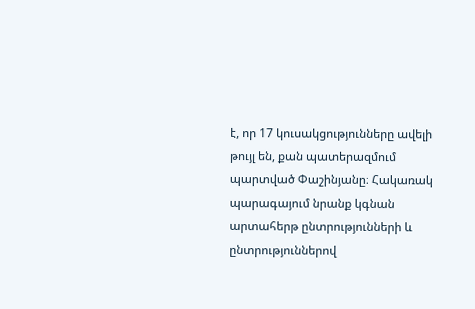է, որ 17 կուսակցությունները ավելի թույլ են, քան պատերազմում պարտված Փաշինյանը։ Հակառակ պարագայում նրանք կգնան արտահերթ ընտրությունների և ընտրություններով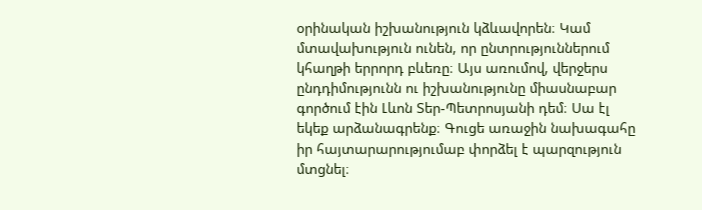օրինական իշխանություն կձևավորեն։ Կամ մտավախություն ունեն, որ ընտրություններում կհաղթի երրորդ բևեռը։ Այս առումով, վերջերս ընդդիմությունն ու իշխանությունը միասնաբար գործում էին Լևոն Տեր-Պետրոսյանի դեմ։ Սա էլ եկեք արձանագրենք։ Գուցե առաջին նախագահը իր հայտարարությումաբ փորձել է պարզություն մտցնել։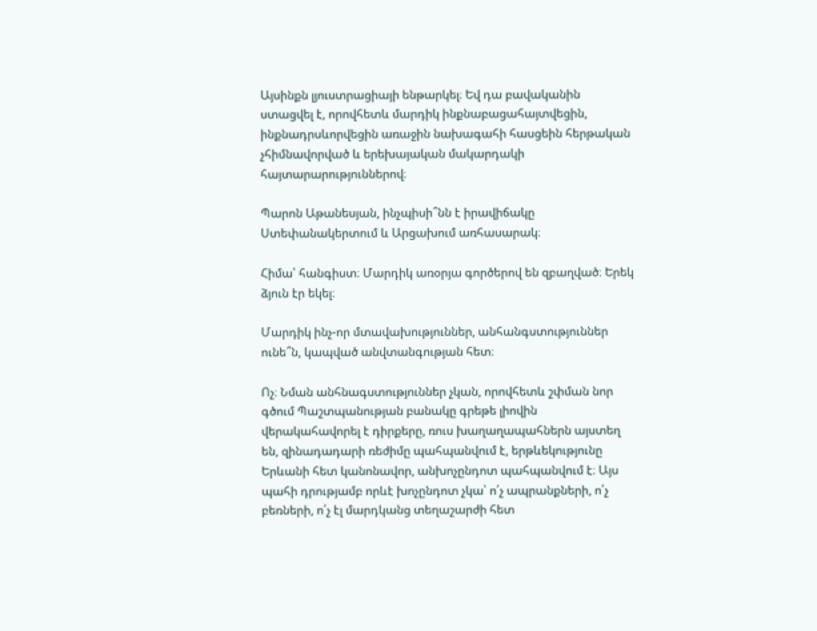Այսինքն լյուստրացիայի ենթարկել։ Եվ դա բավականին ստացվել է, որովհետև մարդիկ ինքնաբացահայտվեցին, ինքնադրսևորվեցին առաջին նախագահի հասցեին հերթական չհիմնավորված և երեխայական մակարդակի հայտարարություններով։

Պարոն Աթանեսյան, ինչպիսի՞նն է իրավիճակը Ստեփանակերտում և Արցախում առհասարակ։

Հիմա՝ հանգիստ։ Մարդիկ առօրյա գործերով են զբաղված։ Երեկ ձյուն էր եկել։

Մարդիկ ինչ-որ մտավախություններ, անհանգստություններ ունե՞ն, կապված անվտանգության հետ։

Ոչ։ Նման անհնագստություններ չկան, որովհետև շփման նոր գծում Պաշտպանության բանակը գրեթե լիովին վերակահավորել է դիրքերը, ռուս խաղաղապահներն այստեղ են, զինադադարի ռեժիմը պահպանվում է, երթևեկությունը Երևանի հետ կանոնավոր, անխոչընդոտ պահպանվում է։ Այս պահի դրությամբ որևէ խոչընդոտ չկա՝ ո՛չ ապրանքների, ո՛չ բեռների, ո՛չ էլ մարդկանց տեղաշարժի հետ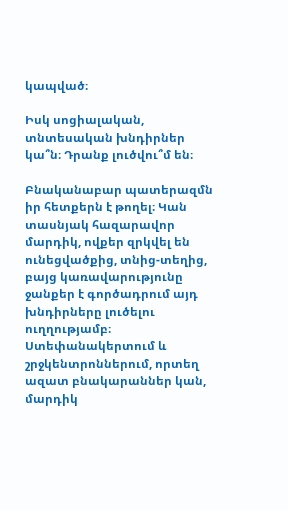կապված։

Իսկ սոցիալական, տնտեսական խնդիրներ կա՞ն։ Դրանք լուծվու՞մ են։

Բնականաբար պատերազմն իր հետքերն է թողել։ Կան տասնյակ հազարավոր մարդիկ, ովքեր զրկվել են ունեցվածքից, տնից-տեղից, բայց կառավարությունը ջանքեր է գործադրում այդ խնդիրները լուծելու ուղղությամբ։ Ստեփանակերտում և շրջկենտրոններում, որտեղ ազատ բնակարաններ կան, մարդիկ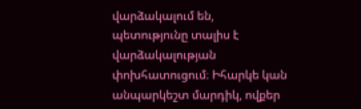վարձակալում են, պետությունը տալիս է վարձակալության փոխհատուցում։ Իհարկե կան անպարկեշտ մարդիկ, ովքեր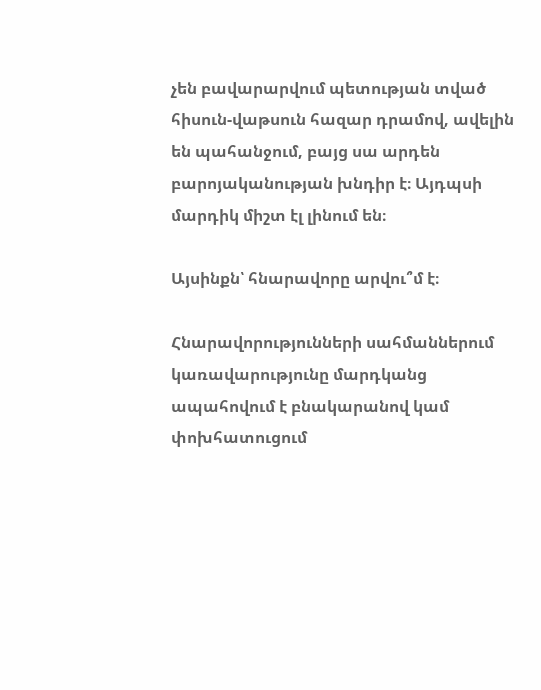չեն բավարարվում պետության տված հիսուն-վաթսուն հազար դրամով, ավելին են պահանջում, բայց սա արդեն բարոյականության խնդիր է։ Այդպսի մարդիկ միշտ էլ լինում են։

Այսինքն՝ հնարավորը արվու՞մ է։

Հնարավորությունների սահմաններում կառավարությունը մարդկանց ապահովում է բնակարանով կամ փոխհատուցում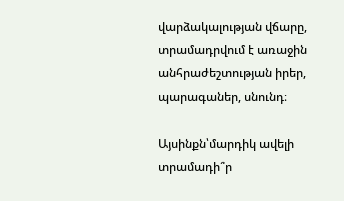վարձակալության վճարը, տրամադրվում է առաջին անհրաժեշտության իրեր, պարագաներ, սնունդ։

Այսինքն՝մարդիկ ավելի տրամադի՞ր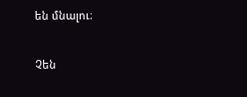են մնալու։

Չեն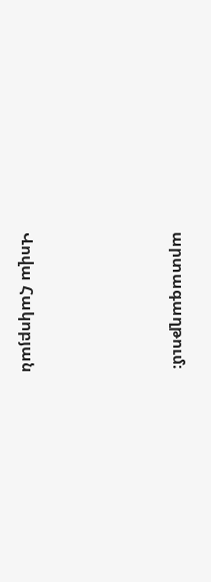արտագաղթում։




Վովա Հակոբյան